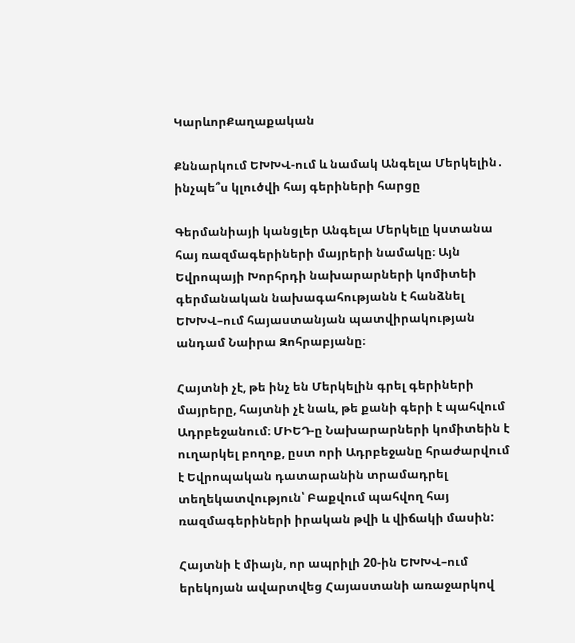ԿարևորՔաղաքական

Քննարկում ԵԽԽՎ-ում և նամակ Անգելա Մերկելին․ ինչպե՞ս կլուծվի հայ գերիների հարցը

Գերմանիայի կանցլեր Անգելա Մերկելը կստանա հայ ռազմագերիների մայրերի նամակը։ Այն Եվրոպայի Խորհրդի նախարարների կոմիտեի գերմանական նախագահությանն է հանձնել ԵԽԽՎ–ում հայաստանյան պատվիրակության անդամ Նաիրա Զոհրաբյանը։

Հայտնի չէ, թե ինչ են Մերկելին գրել գերիների մայրերը, հայտնի չէ նաև, թե քանի գերի է պահվում  Ադրբեջանում։ ՄԻԵԴ-ը Նախարարների կոմիտեին է ուղարկել բողոք, ըստ որի Ադրբեջանը հրաժարվում է Եվրոպական դատարանին տրամադրել տեղեկատվություն՝ Բաքվում պահվող հայ ռազմագերիների իրական թվի և վիճակի մասին:

Հայտնի է միայն, որ ապրիլի 20-ին ԵԽԽՎ–ում երեկոյան ավարտվեց Հայաստանի առաջարկով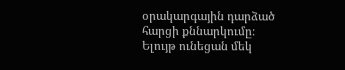օրակարգային դարձած հարցի քննարկումը։ Ելույթ ունեցան մեկ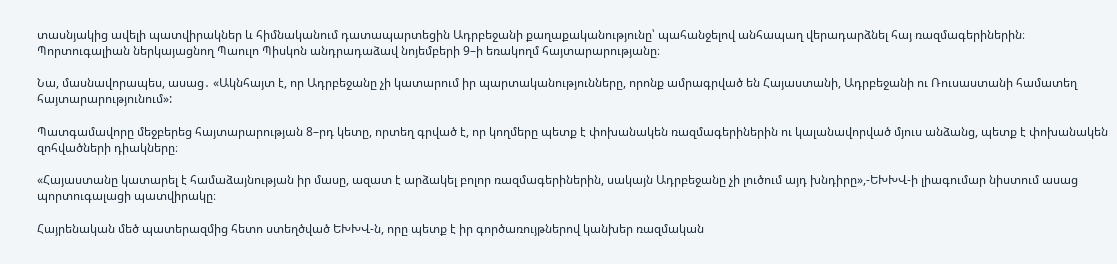տասնյակից ավելի պատվիրակներ և հիմնականում դատապարտեցին Ադրբեջանի քաղաքականությունը՝ պահանջելով անհապաղ վերադարձնել հայ ռազմագերիներին։ Պորտուգալիան ներկայացնող Պաուլո Պիսկոն անդրադաձավ նոյեմբերի 9–ի եռակողմ հայտարարությանը։

Նա, մասնավորապես, ասաց․ «Ակնհայտ է, որ Ադրբեջանը չի կատարում իր պարտականությունները, որոնք ամրագրված են Հայաստանի, Ադրբեջանի ու Ռուսաստանի համատեղ հայտարարությունում»:

Պատգամավորը մեջբերեց հայտարարության 8–րդ կետը, որտեղ գրված է, որ կողմերը պետք է փոխանակեն ռազմագերիներին ու կալանավորված մյուս անձանց, պետք է փոխանակեն զոհվածների դիակները։

«Հայաստանը կատարել է համաձայնության իր մասը, ազատ է արձակել բոլոր ռազմագերիներին, սակայն Ադրբեջանը չի լուծում այդ խնդիրը»,-ԵԽԽՎ-ի լիագումար նիստում ասաց պորտուգալացի պատվիրակը։

Հայրենական մեծ պատերազմից հետո ստեղծված ԵԽԽՎ-ն, որը պետք է իր գործառույթներով կանխեր ռազմական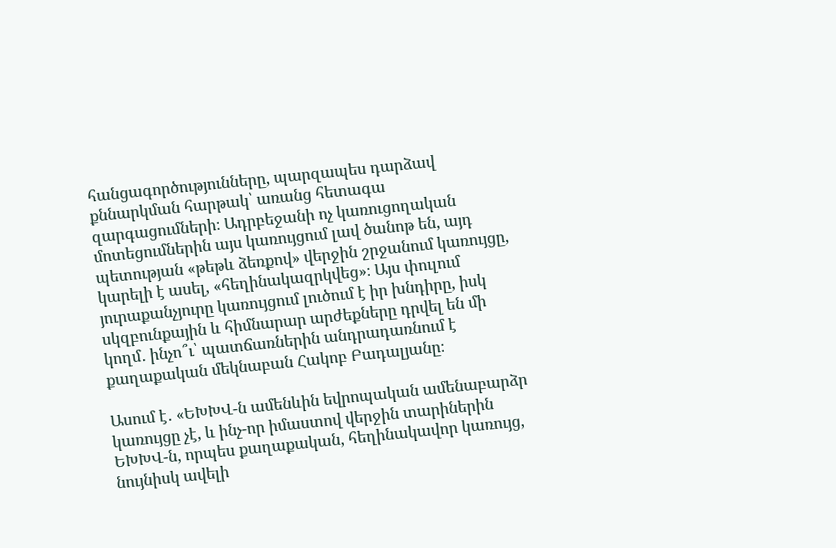հանցագործությունները, պարզապես դարձավ քննարկման հարթակ՝ առանց հետագա զարգացումների։ Ադրբեջանի ոչ կառուցողական մոտեցումներին այս կառույցում լավ ծանոթ են, այդ պետության «թեթև ձեռքով» վերջին շրջանում կառույցը, կարելի է ասել, «հեղինակազրկվեց»։ Այս փուլում յուրաքանչյուրը կառույցում լուծում է իր խնդիրը, իսկ սկզբունքային և հիմնարար արժեքները դրվել են մի կողմ․ ինչո՞ւ՝ պատճառներին անդրադառնում է քաղաքական մեկնաբան Հակոբ Բադալյանը։

Ասում է․ «ԵԽԽՎ-ն ամենևին եվրոպական ամենաբարձր կառույցը չէ, և ինչ-որ իմաստով վերջին տարիներին ԵԽԽՎ-ն, որպես քաղաքական, հեղինակավոր կառույց, նույնիսկ ավելի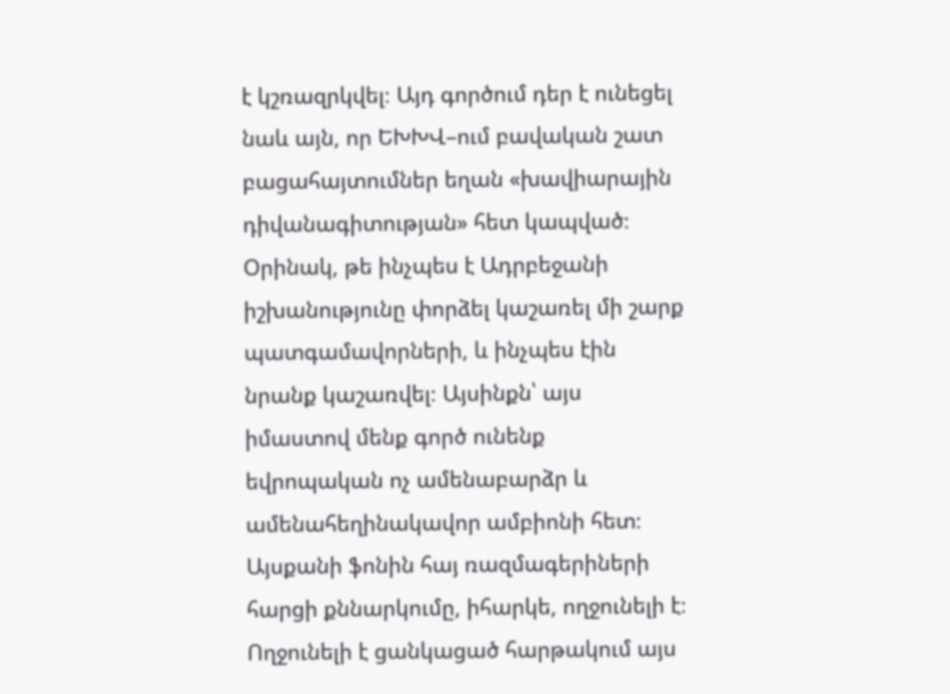է կշռազրկվել։ Այդ գործում դեր է ունեցել նաև այն, որ ԵԽԽՎ–ում բավական շատ բացահայտումներ եղան «խավիարային դիվանագիտության» հետ կապված։  Օրինակ, թե ինչպես է Ադրբեջանի իշխանությունը փորձել կաշառել մի շարք պատգամավորների, և ինչպես էին նրանք կաշառվել։ Այսինքն՝ այս իմաստով մենք գործ ունենք եվրոպական ոչ ամենաբարձր և ամենահեղինակավոր ամբիոնի հետ։ Այսքանի ֆոնին հայ ռազմագերիների հարցի քննարկումը, իհարկե, ողջունելի է։ Ողջունելի է ցանկացած հարթակում այս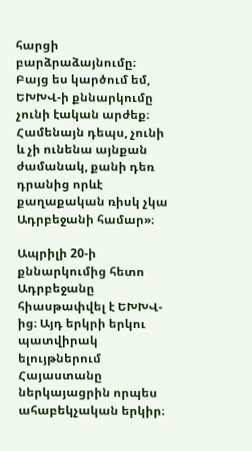հարցի բարձրաձայնումը։ Բայց ես կարծում եմ, ԵԽԽՎ-ի քննարկումը չունի էական արժեք։ Համենայն դեպս, չունի և չի ունենա այնքան ժամանակ, քանի դեռ դրանից որևէ քաղաքական ռիսկ չկա Ադրբեջանի համար»։

Ապրիլի 20-ի քննարկումից հետո Ադրբեջանը հիասթափվել է ԵԽԽՎ-ից։ Այդ երկրի երկու պատվիրակ ելույթներում Հայաստանը ներկայացրին որպես ահաբեկչական երկիր։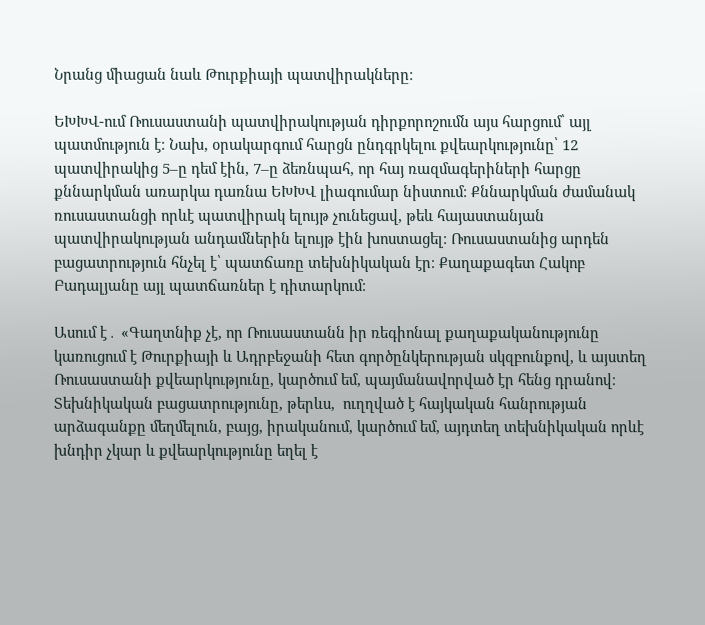Նրանց միացան նաև Թուրքիայի պատվիրակները։

ԵԽԽՎ-ում Ռուսաստանի պատվիրակության դիրքորոշումն այս հարցում՝ այլ պատմություն է։ Նախ, օրակարգում հարցն ընդգրկելու քվեարկությունը՝ 12 պատվիրակից 5–ը դեմ էին, 7–ը ձեռնպահ, որ հայ ռազմագերիների հարցը քննարկման առարկա դառնա ԵԽԽՎ լիագումար նիստում։ Քննարկման ժամանակ ռուսաստանցի որևէ պատվիրակ ելույթ չունեցավ, թեև հայաստանյան պատվիրակության անդամներին ելույթ էին խոստացել։ Ռուսաստանից արդեն բացատրություն հնչել է՝ պատճառը տեխնիկական էր։ Քաղաքագետ Հակոբ Բադալյանը այլ պատճառներ է դիտարկում։

Ասում է․ «Գաղտնիք չէ, որ Ռուսաստանն իր ռեգիոնալ քաղաքականությունը կառուցում է Թուրքիայի և Ադրբեջանի հետ գործընկերության սկզբունքով, և այստեղ Ռուսաստանի քվեարկությունը, կարծում եմ, պայմանավորված էր հենց դրանով։ Տեխնիկական բացատրությունը, թերևս,  ուղղված է հայկական հանրության արձագանքը մեղմելուն, բայց, իրականում, կարծում եմ, այդտեղ տեխնիկական որևէ խնդիր չկար և քվեարկությունը եղել է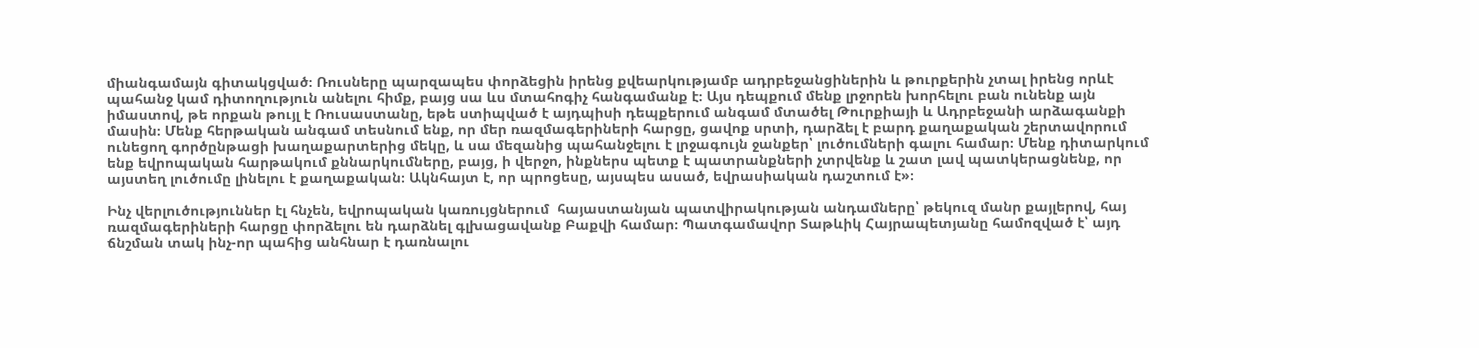միանգամայն գիտակցված։ Ռուսները պարզապես փորձեցին իրենց քվեարկությամբ ադրբեջանցիներին և թուրքերին չտալ իրենց որևէ պահանջ կամ դիտողություն անելու հիմք, բայց սա ևս մտահոգիչ հանգամանք է։ Այս դեպքում մենք լրջորեն խորհելու բան ունենք այն իմաստով, թե որքան թույլ է Ռուսաստանը, եթե ստիպված է այդպիսի դեպքերում անգամ մտածել Թուրքիայի և Ադրբեջանի արձագանքի մասին։ Մենք հերթական անգամ տեսնում ենք, որ մեր ռազմագերիների հարցը, ցավոք սրտի, դարձել է բարդ քաղաքական շերտավորում ունեցող գործընթացի խաղաքարտերից մեկը, և սա մեզանից պահանջելու է լրջագույն ջանքեր՝ լուծումների գալու համար։ Մենք դիտարկում ենք եվրոպական հարթակում քննարկումները, բայց, ի վերջո, ինքներս պետք է պատրանքների չտրվենք և շատ լավ պատկերացնենք, որ այստեղ լուծումը լինելու է քաղաքական։ Ակնհայտ է, որ պրոցեսը, այսպես ասած, եվրասիական դաշտում է»։

Ինչ վերլուծություններ էլ հնչեն, եվրոպական կառույցներում  հայաստանյան պատվիրակության անդամները՝ թեկուզ մանր քայլերով, հայ ռազմագերիների հարցը փորձելու են դարձնել գլխացավանք Բաքվի համար։ Պատգամավոր Տաթևիկ Հայրապետյանը համոզված է՝ այդ ճնշման տակ ինչ-որ պահից անհնար է դառնալու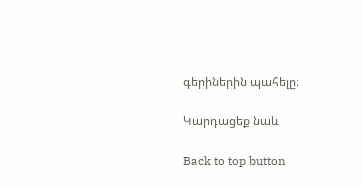գերիներին պահելը։

Կարդացեք նաև

Back to top button